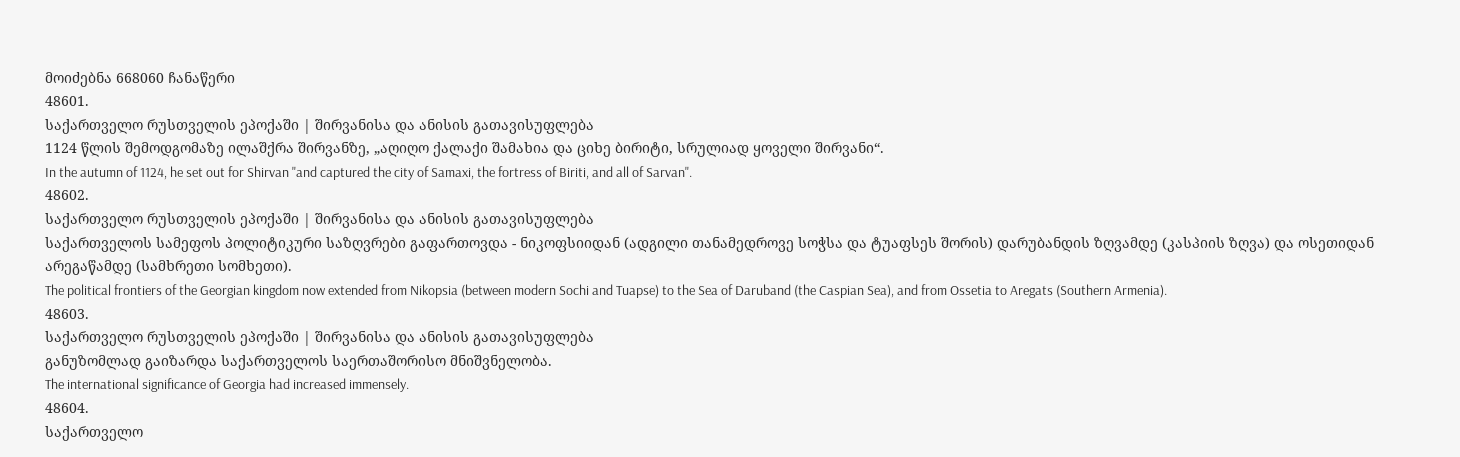მოიძებნა 668060 ჩანაწერი
48601.
საქართველო რუსთველის ეპოქაში | შირვანისა და ანისის გათავისუფლება
1124 წლის შემოდგომაზე ილაშქრა შირვანზე, „აღიღო ქალაქი შამახია და ციხე ბირიტი, სრულიად ყოველი შირვანი“.
In the autumn of 1124, he set out for Shirvan "and captured the city of Samaxi, the fortress of Biriti, and all of Sarvan".
48602.
საქართველო რუსთველის ეპოქაში | შირვანისა და ანისის გათავისუფლება
საქართველოს სამეფოს პოლიტიკური საზღვრები გაფართოვდა - ნიკოფსიიდან (ადგილი თანამედროვე სოჭსა და ტუაფსეს შორის) დარუბანდის ზღვამდე (კასპიის ზღვა) და ოსეთიდან არეგაწამდე (სამხრეთი სომხეთი).
The political frontiers of the Georgian kingdom now extended from Nikopsia (between modern Sochi and Tuapse) to the Sea of Daruband (the Caspian Sea), and from Ossetia to Aregats (Southern Armenia).
48603.
საქართველო რუსთველის ეპოქაში | შირვანისა და ანისის გათავისუფლება
განუზომლად გაიზარდა საქართველოს საერთაშორისო მნიშვნელობა.
The international significance of Georgia had increased immensely.
48604.
საქართველო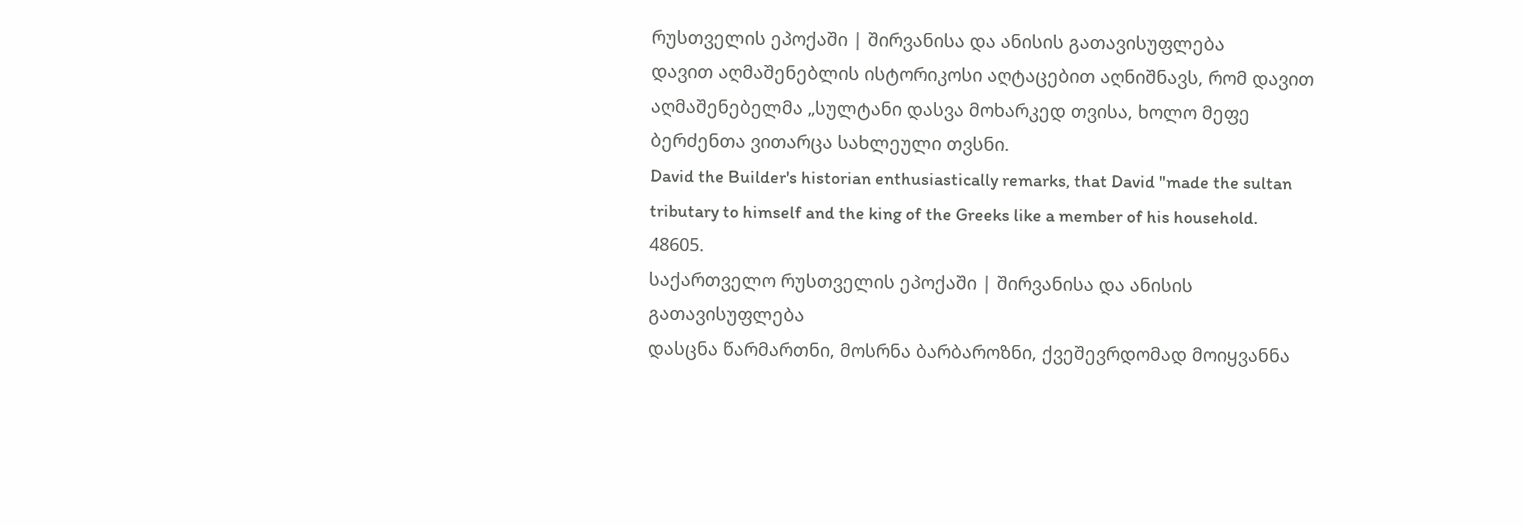რუსთველის ეპოქაში | შირვანისა და ანისის გათავისუფლება
დავით აღმაშენებლის ისტორიკოსი აღტაცებით აღნიშნავს, რომ დავით აღმაშენებელმა „სულტანი დასვა მოხარკედ თვისა, ხოლო მეფე ბერძენთა ვითარცა სახლეული თვსნი.
David the Builder's historian enthusiastically remarks, that David "made the sultan tributary to himself and the king of the Greeks like a member of his household.
48605.
საქართველო რუსთველის ეპოქაში | შირვანისა და ანისის გათავისუფლება
დასცნა წარმართნი, მოსრნა ბარბაროზნი, ქვეშევრდომად მოიყვანნა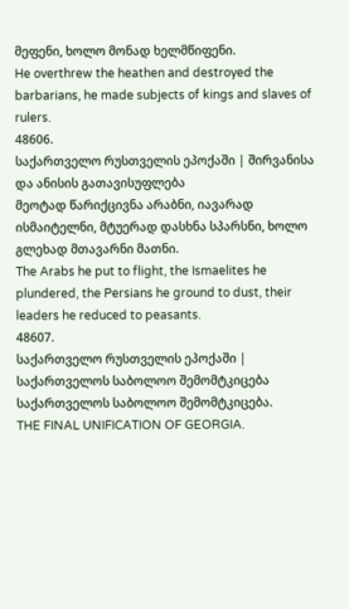მეფენი, ხოლო მონად ხელმწიფენი.
He overthrew the heathen and destroyed the barbarians, he made subjects of kings and slaves of rulers.
48606.
საქართველო რუსთველის ეპოქაში | შირვანისა და ანისის გათავისუფლება
მეოტად წარიქცივნა არაბნი, იავარად ისმაიტელნი, მტუერად დასხნა სპარსნი, ხოლო გლეხად მთავარნი მათნი.
The Arabs he put to flight, the Ismaelites he plundered, the Persians he ground to dust, their leaders he reduced to peasants.
48607.
საქართველო რუსთველის ეპოქაში | საქართველოს საბოლოო შემომტკიცება
საქართველოს საბოლოო შემომტკიცება.
THE FINAL UNIFICATION OF GEORGIA.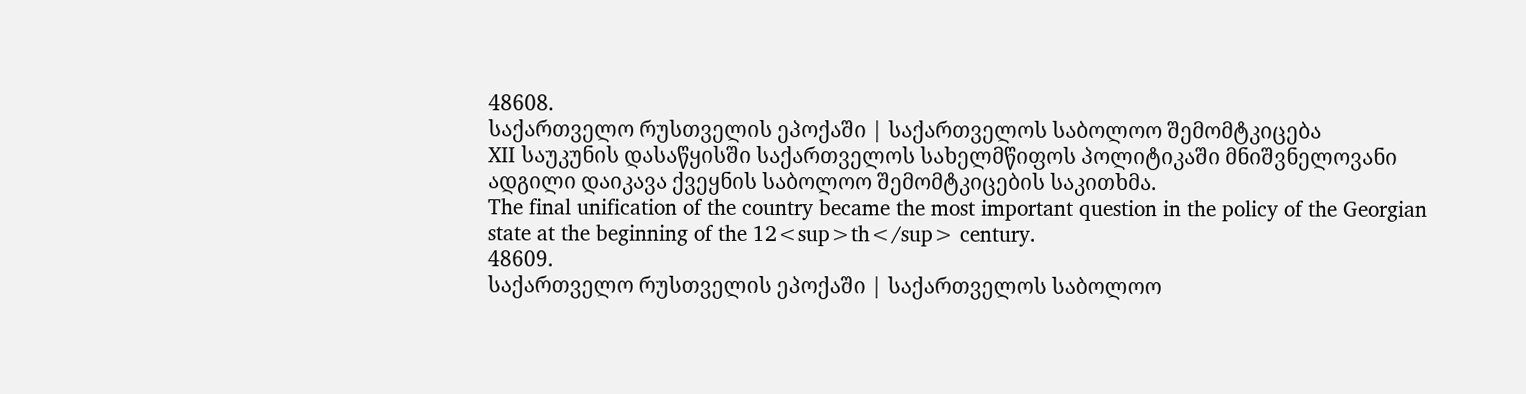48608.
საქართველო რუსთველის ეპოქაში | საქართველოს საბოლოო შემომტკიცება
XII საუკუნის დასაწყისში საქართველოს სახელმწიფოს პოლიტიკაში მნიშვნელოვანი ადგილი დაიკავა ქვეყნის საბოლოო შემომტკიცების საკითხმა.
The final unification of the country became the most important question in the policy of the Georgian state at the beginning of the 12<sup>th</sup> century.
48609.
საქართველო რუსთველის ეპოქაში | საქართველოს საბოლოო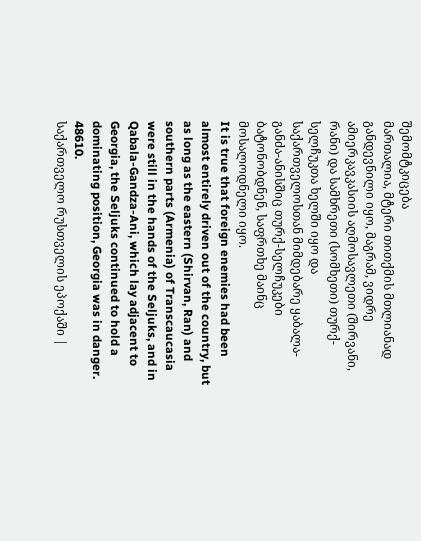შემომტკიცება
მართალია, მტერი თითქმის მთლიანად განდევნილი იყო, მაგრამ, ვიდრე ამიერკავკასიის აღმოსავლეთი (შირვანი, რანი) და სამხრეთი (სომხეთი) თურქ-სელჩუკთა ხელში იყო და საქართველოსთან მიმდებარე ყაბალა-განძა-ანისშიც თურქ-სელჩუკები ბატონობდნენ, საფრთხე მაინც მოსალოდნელი იყო.
It is true that foreign enemies had been almost entirely driven out of the country, but as long as the eastern (Shirvan, Ran) and southern parts (Armenia) of Transcaucasia were still in the hands of the Seljuks, and in Qabala-Gandza-Ani, which lay adjacent to Georgia, the Seljuks continued to hold a dominating position, Georgia was in danger.
48610.
საქართველო რუსთველის ეპოქაში |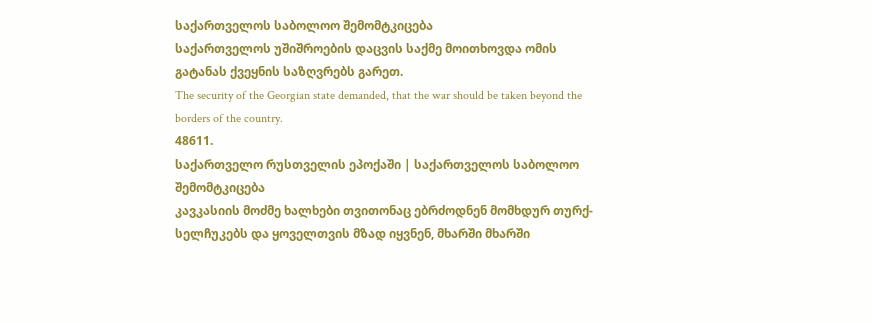საქართველოს საბოლოო შემომტკიცება
საქართველოს უშიშროების დაცვის საქმე მოითხოვდა ომის გატანას ქვეყნის საზღვრებს გარეთ.
The security of the Georgian state demanded, that the war should be taken beyond the borders of the country.
48611.
საქართველო რუსთველის ეპოქაში | საქართველოს საბოლოო შემომტკიცება
კავკასიის მოძმე ხალხები თვითონაც ებრძოდნენ მომხდურ თურქ-სელჩუკებს და ყოველთვის მზად იყვნენ, მხარში მხარში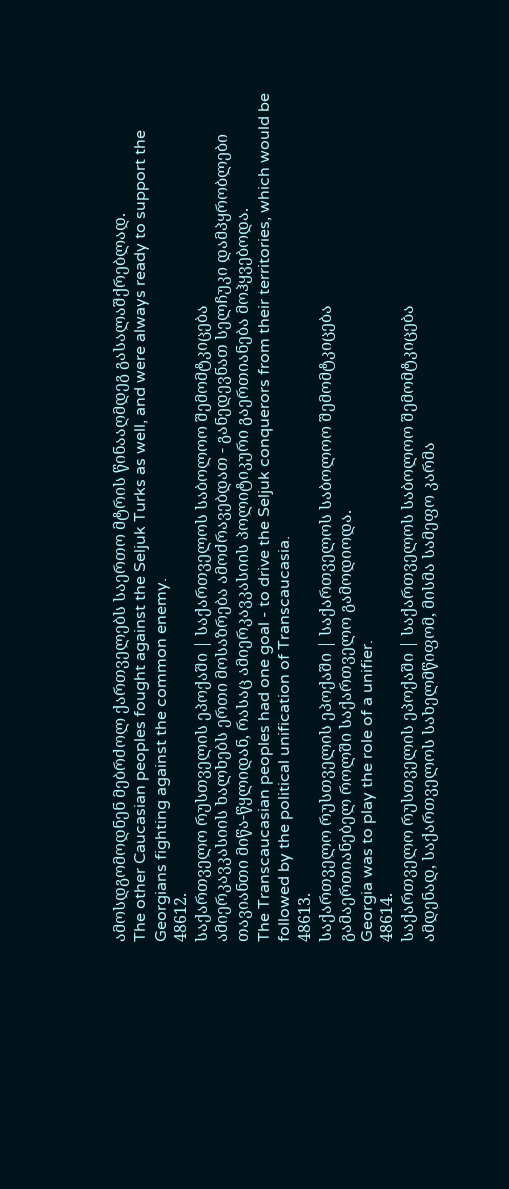ამოსდგომოდნენ მებრძოლ ქართველებს საერთო მტრის წინააღმდეგ გასალაშქრებლად.
The other Caucasian peoples fought against the Seljuk Turks as well, and were always ready to support the Georgians fighting against the common enemy.
48612.
საქართველო რუსთველის ეპოქაში | საქართველოს საბოლოო შემომტკიცება
ამიერკავკასიის ხალხებს ერთი მოსაზრება ამოძრავებდათ - განედევნათ სელჩუკი დამპყრობლები თავიანთი მიწა-წყლიდან, რასაც ამიერკავკასიის პოლიტიკური გაერთიანება მოჰყვებოდა.
The Transcaucasian peoples had one goal - to drive the Seljuk conquerors from their territories, which would be followed by the political unification of Transcaucasia.
48613.
საქართველო რუსთველის ეპოქაში | საქართველოს საბოლოო შემომტკიცება
გამაერთიანებელ როლში საქართველო გამოდიოდა.
Georgia was to play the role of a unifier.
48614.
საქართველო რუსთველის ეპოქაში | საქართველოს საბოლოო შემომტკიცება
ამდენად, საქართველოს სახელმწიფომ, მისმა სამეფო კარმა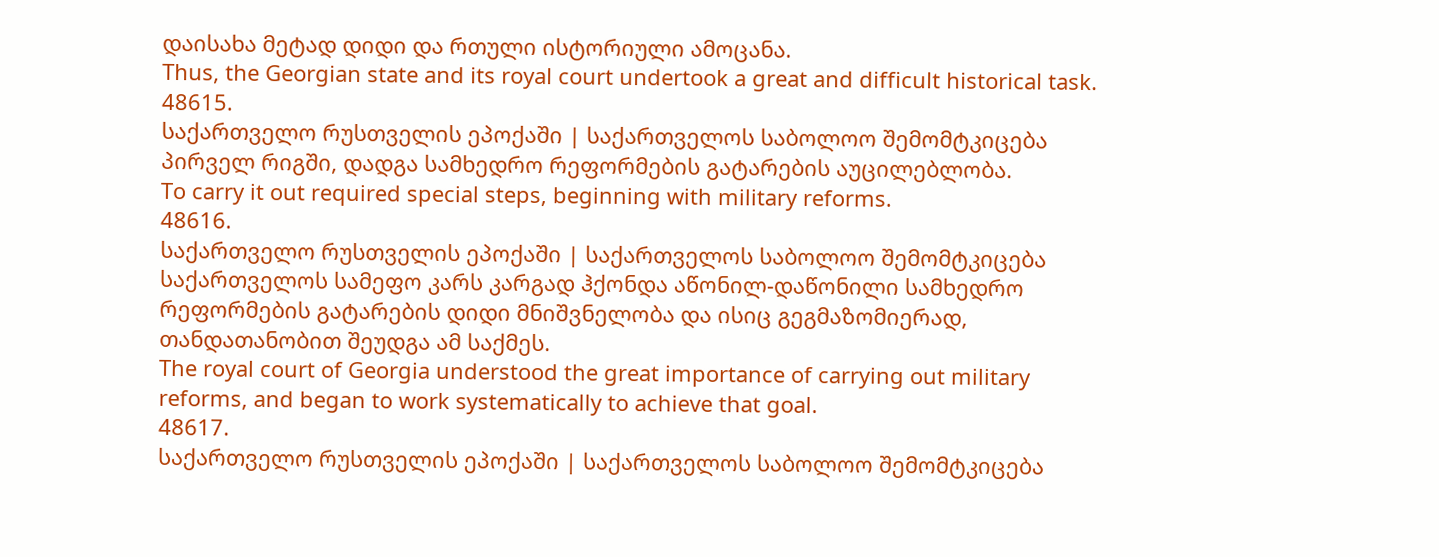დაისახა მეტად დიდი და რთული ისტორიული ამოცანა.
Thus, the Georgian state and its royal court undertook a great and difficult historical task.
48615.
საქართველო რუსთველის ეპოქაში | საქართველოს საბოლოო შემომტკიცება
პირველ რიგში, დადგა სამხედრო რეფორმების გატარების აუცილებლობა.
To carry it out required special steps, beginning with military reforms.
48616.
საქართველო რუსთველის ეპოქაში | საქართველოს საბოლოო შემომტკიცება
საქართველოს სამეფო კარს კარგად ჰქონდა აწონილ-დაწონილი სამხედრო რეფორმების გატარების დიდი მნიშვნელობა და ისიც გეგმაზომიერად, თანდათანობით შეუდგა ამ საქმეს.
The royal court of Georgia understood the great importance of carrying out military reforms, and began to work systematically to achieve that goal.
48617.
საქართველო რუსთველის ეპოქაში | საქართველოს საბოლოო შემომტკიცება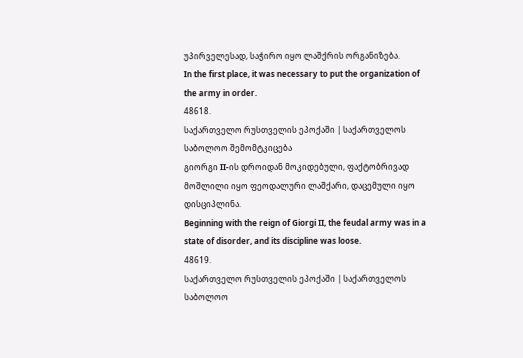უპირველესად, საჭირო იყო ლაშქრის ორგანიზება.
In the first place, it was necessary to put the organization of the army in order.
48618.
საქართველო რუსთველის ეპოქაში | საქართველოს საბოლოო შემომტკიცება
გიორგი II-ის დროიდან მოკიდებული, ფაქტობრივად მოშლილი იყო ფეოდალური ლაშქარი, დაცემული იყო დისციპლინა.
Beginning with the reign of Giorgi II, the feudal army was in a state of disorder, and its discipline was loose.
48619.
საქართველო რუსთველის ეპოქაში | საქართველოს საბოლოო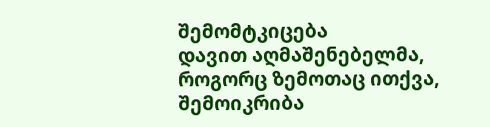შემომტკიცება
დავით აღმაშენებელმა, როგორც ზემოთაც ითქვა, შემოიკრიბა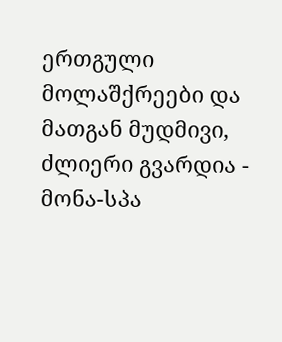ერთგული მოლაშქრეები და მათგან მუდმივი, ძლიერი გვარდია - მონა-სპა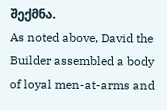შექმნა.
As noted above, David the Builder assembled a body of loyal men-at-arms and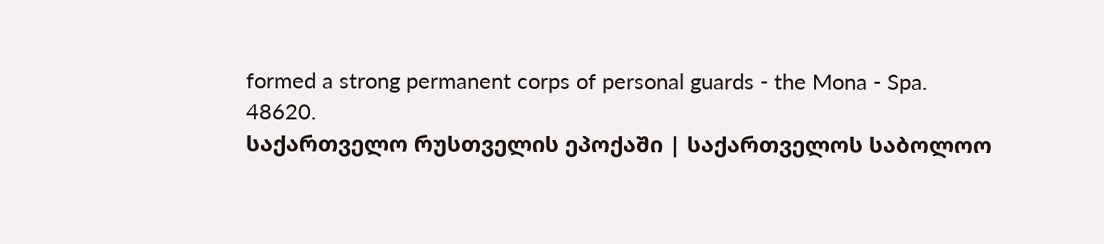formed a strong permanent corps of personal guards - the Mona - Spa.
48620.
საქართველო რუსთველის ეპოქაში | საქართველოს საბოლოო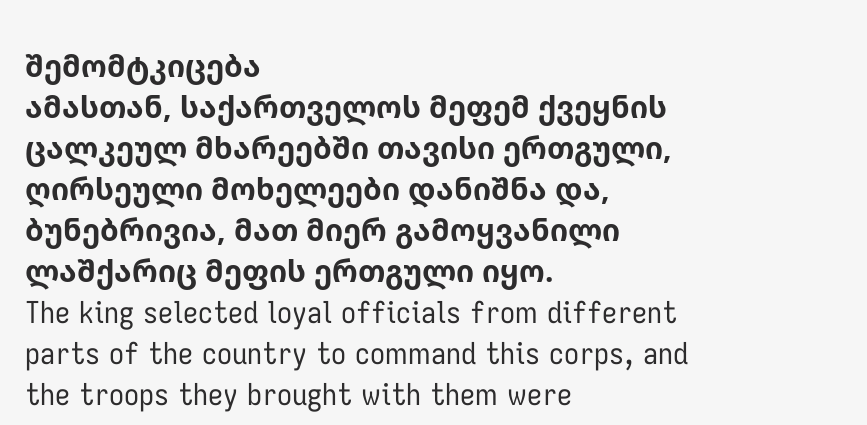შემომტკიცება
ამასთან, საქართველოს მეფემ ქვეყნის ცალკეულ მხარეებში თავისი ერთგული, ღირსეული მოხელეები დანიშნა და, ბუნებრივია, მათ მიერ გამოყვანილი ლაშქარიც მეფის ერთგული იყო.
The king selected loyal officials from different parts of the country to command this corps, and the troops they brought with them were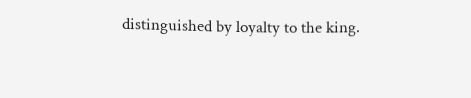distinguished by loyalty to the king.